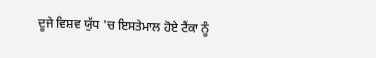ਦੂਜੇ ਵਿਸ਼ਵ ਯੁੱਧ 'ਚ ਇਸਤੇਮਾਲ ਹੋਏ ਟੈਂਕਾ ਨੂੰ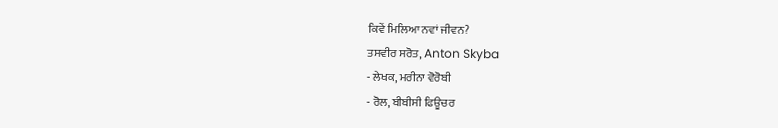ਕਿਵੇਂ ਮਿਲਿਆ ਨਵਾਂ ਜੀਵਨ?
ਤਸਵੀਰ ਸਰੋਤ, Anton Skyba
- ਲੇਖਕ, ਮਰੀਨਾ ਵੋਰੋਬੀ
- ਰੋਲ, ਬੀਬੀਸੀ ਫਿਊਚਰ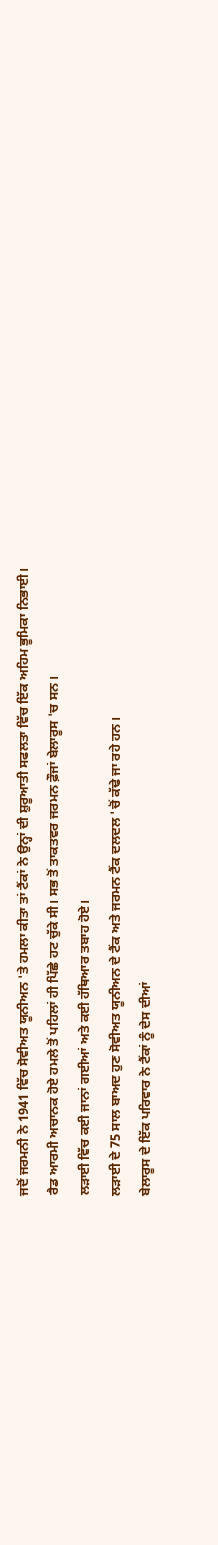ਜਦੋਂ ਜਰਮਨੀ ਨੇ 1941 ਵਿੱਚ ਸੋਵੀਅਤ ਯੂਨੀਅਨ 'ਤੇ ਹਮਲਾ ਕੀਤਾ ਤਾਂ ਟੈਂਕਾਂ ਨੇ ਉਨ੍ਹਾਂ ਦੀ ਸ਼ੁਰੂਆਤੀ ਸਫਲਤਾ ਵਿੱਚ ਇੱਕ ਅਹਿਮ ਭੂਮਿਕਾ ਨਿਭਾਈ।
ਰੈਡ ਆਰਮੀ ਅਚਾਨਕ ਹੋਏ ਹਮਲੇ ਤੋਂ ਪਹਿਲਾਂ ਹੀ ਪਿੱਛੇ ਹਟ ਚੁੱਕੇ ਸੀ। ਸਭ ਤੋਂ ਤਾਕਤਵਰ ਜਰਮਨ ਫ਼ੌਜਾਂ ਬੇਲਾਰੂਸ 'ਚ ਸਨ।
ਲੜਾਈ ਵਿੱਚ ਕਈ ਜਾਨਾਂ ਗਈਆਂ ਅਤੇ ਕਈ ਹੱਥਿਆਰ ਤਬਾਹ ਹੋਏ।
ਲੜਾਈ ਦੇ 75 ਸਾਲ ਬਾਅਦ ਹੁਣ ਸੋਵੀਅਤ ਯੂਨੀਅਨ ਦੇ ਟੈਂਕ ਅਤੇ ਜਰਮਨ ਟੈਂਕ ਦਲਦਲ 'ਚੋਂ ਕੱਢੇ ਜਾ ਰਹੇ ਹਨ।
ਬੇਲਾਰੂਸ ਦੇ ਇੱਕ ਪਰਿਵਾਰ ਨੇ ਟੈਂਕਾਂ ਨੂੰ ਦੇਸ ਦੀਆਂ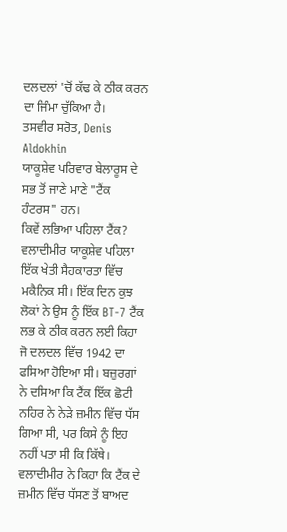ਦਲਦਲਾਂ 'ਚੋਂ ਕੱਢ ਕੇ ਠੀਕ ਕਰਨ ਦਾ ਜਿੰਮਾ ਚੁੱਕਿਆ ਹੈ।
ਤਸਵੀਰ ਸਰੋਤ, Denis Aldokhin
ਯਾਕੂਸ਼ੇਵ ਪਰਿਵਾਰ ਬੇਲਾਰੂਸ ਦੇ ਸਭ ਤੋਂ ਜਾਣੇ ਮਾਣੇ "ਟੈਂਕ ਹੰਟਰਸ" ਹਨ।
ਕਿਵੇਂ ਲਭਿਆ ਪਹਿਲਾ ਟੈਂਕ?
ਵਲਾਦੀਮੀਰ ਯਾਕੂਸ਼ੇਵ ਪਹਿਲਾ ਇੱਕ ਖੇਤੀ ਸੈਹਕਾਰਤਾ ਵਿੱਚ ਮਕੈਨਿਕ ਸੀ। ਇੱਕ ਦਿਨ ਕੁਝ ਲੋਕਾਂ ਨੇ ਉਸ ਨੂੰ ਇੱਕ BT-7 ਟੈਂਕ ਲਭ ਕੇ ਠੀਕ ਕਰਨ ਲਈ ਕਿਹਾ ਜੋ ਦਲਦਲ ਵਿੱਚ 1942 ਦਾ ਫਸਿਆ ਹੋਇਆ ਸੀ। ਬਜ਼ੁਰਗਾਂ ਨੇ ਦਸਿਆ ਕਿ ਟੈਂਕ ਇੱਕ ਛੋਟੀ ਨਹਿਰ ਨੇ ਨੇੜੇ ਜ਼ਮੀਨ ਵਿੱਚ ਧੱਸ ਗਿਆ ਸੀ, ਪਰ ਕਿਸੇ ਨੂੰ ਇਹ ਨਹੀਂ ਪਤਾ ਸੀ ਕਿ ਕਿੱਥੇ।
ਵਲਾਦੀਮੀਰ ਨੇ ਕਿਹਾ ਕਿ ਟੈਂਕ ਦੇ ਜ਼ਮੀਨ ਵਿੱਚ ਧੱਸਣ ਤੋਂ ਬਾਅਦ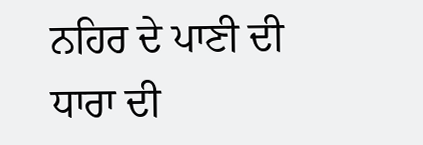ਨਹਿਰ ਦੇ ਪਾਣੀ ਦੀ ਧਾਰਾ ਦੀ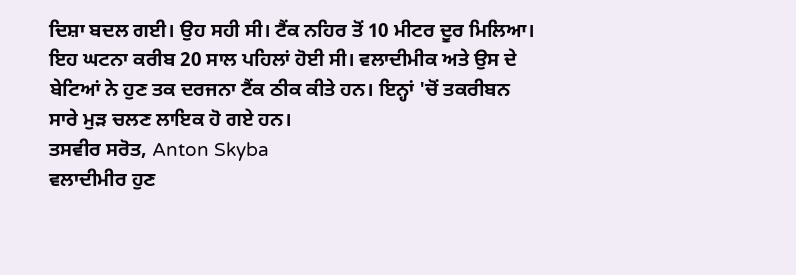ਦਿਸ਼ਾ ਬਦਲ ਗਈ। ਉਹ ਸਹੀ ਸੀ। ਟੈਂਕ ਨਹਿਰ ਤੋਂ 10 ਮੀਟਰ ਦੂਰ ਮਿਲਿਆ।
ਇਹ ਘਟਨਾ ਕਰੀਬ 20 ਸਾਲ ਪਹਿਲਾਂ ਹੋਈ ਸੀ। ਵਲਾਦੀਮੀਕ ਅਤੇ ਉਸ ਦੇ ਬੇਟਿਆਂ ਨੇ ਹੁਣ ਤਕ ਦਰਜਨਾ ਟੈਂਕ ਠੀਕ ਕੀਤੇ ਹਨ। ਇਨ੍ਹਾਂ 'ਚੋਂ ਤਕਰੀਬਨ ਸਾਰੇ ਮੁੜ ਚਲਣ ਲਾਇਕ ਹੋ ਗਏ ਹਨ।
ਤਸਵੀਰ ਸਰੋਤ, Anton Skyba
ਵਲਾਦੀਮੀਰ ਹੁਣ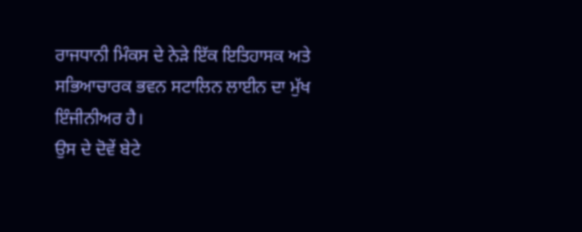ਰਾਜਧਾਨੀ ਮਿੰਕਸ ਦੇ ਨੇੜੇ ਇੱਕ ਇਤਿਹਾਸਕ ਅਤੇ ਸਭਿਆਚਾਰਕ ਭਵਨ ਸਟਾਲਿਨ ਲਾਈਨ ਦਾ ਮੁੱਖ ਇੰਜੀਨੀਅਰ ਹੈ।
ਉਸ ਦੇ ਦੋਵੇਂ ਬੇਟੇ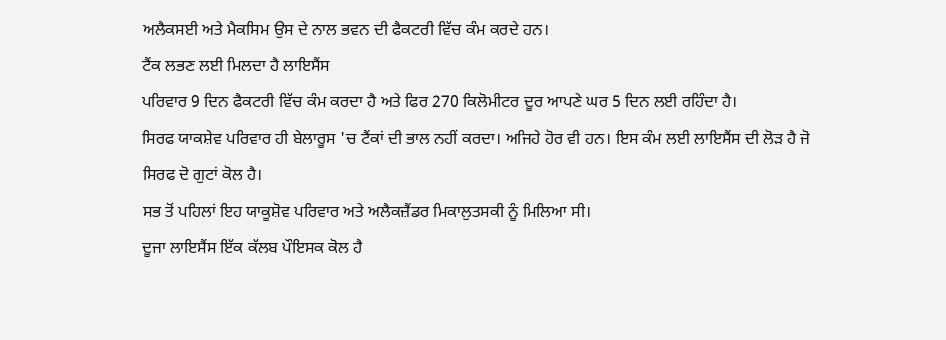ਅਲੈਕਸਈ ਅਤੇ ਮੈਕਸਿਮ ਉਸ ਦੇ ਨਾਲ ਭਵਨ ਦੀ ਫੈਕਟਰੀ ਵਿੱਚ ਕੰਮ ਕਰਦੇ ਹਨ।
ਟੈਂਕ ਲਭਣ ਲਈ ਮਿਲਦਾ ਹੈ ਲਾਇਸੈਂਸ
ਪਰਿਵਾਰ 9 ਦਿਨ ਫੈਕਟਰੀ ਵਿੱਚ ਕੰਮ ਕਰਦਾ ਹੈ ਅਤੇ ਫਿਰ 270 ਕਿਲੋਮੀਟਰ ਦੂਰ ਆਪਣੇ ਘਰ 5 ਦਿਨ ਲਈ ਰਹਿੰਦਾ ਹੈ।
ਸਿਰਫ ਯਾਕਸ਼ੇਵ ਪਰਿਵਾਰ ਹੀ ਬੇਲਾਰੂਸ 'ਚ ਟੈਂਕਾਂ ਦੀ ਭਾਲ ਨਹੀਂ ਕਰਦਾ। ਅਜਿਹੇ ਹੋਰ ਵੀ ਹਨ। ਇਸ ਕੰਮ ਲਈ ਲਾਇਸੈਂਸ ਦੀ ਲੋੜ ਹੈ ਜੋ ਸਿਰਫ ਦੋ ਗੁਟਾਂ ਕੋਲ ਹੈ।
ਸਭ ਤੋਂ ਪਹਿਲਾਂ ਇਹ ਯਾਕੂਸ਼ੋਵ ਪਰਿਵਾਰ ਅਤੇ ਅਲੈਕਜ਼ੈਂਡਰ ਮਿਕਾਲੁਤਸਕੀ ਨੂੰ ਮਿਲਿਆ ਸੀ।
ਦੂਜਾ ਲਾਇਸੈਂਸ ਇੱਕ ਕੱਲਬ ਪੌਇਸਕ ਕੋਲ ਹੈ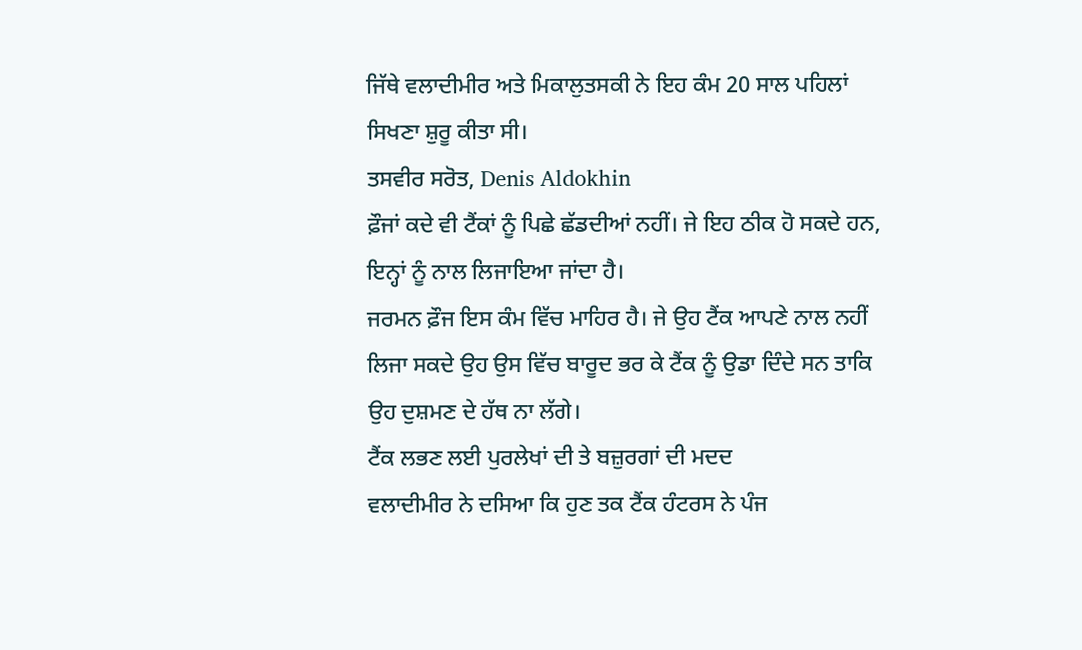ਜਿੱਥੇ ਵਲਾਦੀਮੀਰ ਅਤੇ ਮਿਕਾਲੁਤਸਕੀ ਨੇ ਇਹ ਕੰਮ 20 ਸਾਲ ਪਹਿਲਾਂ ਸਿਖਣਾ ਸ਼ੁਰੂ ਕੀਤਾ ਸੀ।
ਤਸਵੀਰ ਸਰੋਤ, Denis Aldokhin
ਫ਼ੌਜਾਂ ਕਦੇ ਵੀ ਟੈਂਕਾਂ ਨੂੰ ਪਿਛੇ ਛੱਡਦੀਆਂ ਨਹੀਂ। ਜੇ ਇਹ ਠੀਕ ਹੋ ਸਕਦੇ ਹਨ, ਇਨ੍ਹਾਂ ਨੂੰ ਨਾਲ ਲਿਜਾਇਆ ਜਾਂਦਾ ਹੈ।
ਜਰਮਨ ਫ਼ੌਜ ਇਸ ਕੰਮ ਵਿੱਚ ਮਾਹਿਰ ਹੈ। ਜੇ ਉਹ ਟੈਂਕ ਆਪਣੇ ਨਾਲ ਨਹੀਂ ਲਿਜਾ ਸਕਦੇ ਉਹ ਉਸ ਵਿੱਚ ਬਾਰੂਦ ਭਰ ਕੇ ਟੈਂਕ ਨੂੰ ਉਡਾ ਦਿੰਦੇ ਸਨ ਤਾਕਿ ਉਹ ਦੁਸ਼ਮਣ ਦੇ ਹੱਥ ਨਾ ਲੱਗੇ।
ਟੈਂਕ ਲਭਣ ਲਈ ਪੁਰਲੇਖਾਂ ਦੀ ਤੇ ਬਜ਼ੁਰਗਾਂ ਦੀ ਮਦਦ
ਵਲਾਦੀਮੀਰ ਨੇ ਦਸਿਆ ਕਿ ਹੁਣ ਤਕ ਟੈਂਕ ਹੰਟਰਸ ਨੇ ਪੰਜ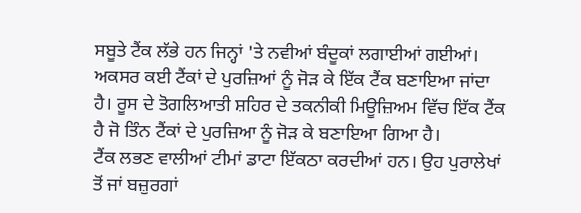ਸਬੂਤੇ ਟੈਂਕ ਲੱਭੇ ਹਨ ਜਿਨ੍ਹਾਂ 'ਤੇ ਨਵੀਆਂ ਬੰਦੂਕਾਂ ਲਗਾਈਆਂ ਗਈਆਂ।
ਅਕਸਰ ਕਈ ਟੈਂਕਾਂ ਦੇ ਪੁਰਜ਼ਿਆਂ ਨੂੰ ਜੋੜ ਕੇ ਇੱਕ ਟੈਂਕ ਬਣਾਇਆ ਜਾਂਦਾ ਹੈ। ਰੂਸ ਦੇ ਤੋਗਲਿਆਤੀ ਸ਼ਹਿਰ ਦੇ ਤਕਨੀਕੀ ਮਿਊਜ਼ਿਅਮ ਵਿੱਚ ਇੱਕ ਟੈਂਕ ਹੈ ਜੋ ਤਿੰਨ ਟੈਂਕਾਂ ਦੇ ਪੁਰਜ਼ਿਆ ਨੂੰ ਜੋੜ ਕੇ ਬਣਾਇਆ ਗਿਆ ਹੈ।
ਟੈਂਕ ਲਭਣ ਵਾਲੀਆਂ ਟੀਮਾਂ ਡਾਟਾ ਇੱਕਠਾ ਕਰਦੀਆਂ ਹਨ। ਉਹ ਪੁਰਾਲੇਖਾਂ ਤੋਂ ਜਾਂ ਬਜ਼ੁਰਗਾਂ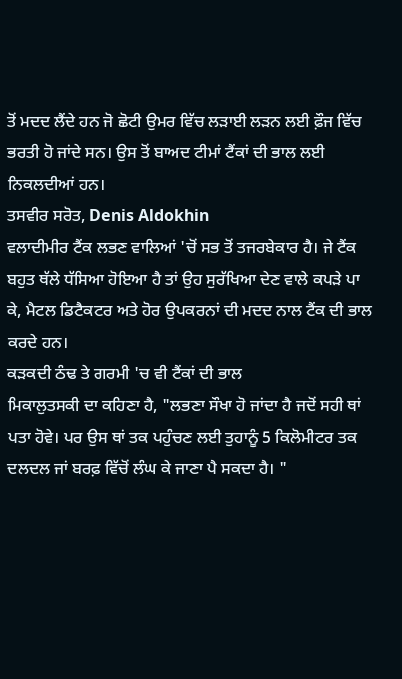ਤੋਂ ਮਦਦ ਲੈਂਦੇ ਹਨ ਜੋ ਛੋਟੀ ਉਮਰ ਵਿੱਚ ਲੜਾਈ ਲੜਨ ਲਈ ਫ਼ੌਜ ਵਿੱਚ ਭਰਤੀ ਹੋ ਜਾਂਦੇ ਸਨ। ਉਸ ਤੋਂ ਬਾਅਦ ਟੀਮਾਂ ਟੈਂਕਾਂ ਦੀ ਭਾਲ ਲਈ ਨਿਕਲਦੀਆਂ ਹਨ।
ਤਸਵੀਰ ਸਰੋਤ, Denis Aldokhin
ਵਲਾਦੀਮੀਰ ਟੈਂਕ ਲਭਣ ਵਾਲਿਆਂ 'ਚੋਂ ਸਭ ਤੋਂ ਤਜਰਬੇਕਾਰ ਹੈ। ਜੇ ਟੈਂਕ ਬਹੁਤ ਥੱਲੇ ਧੱਸਿਆ ਹੋਇਆ ਹੈ ਤਾਂ ਉਹ ਸੁਰੱਖਿਆ ਦੇਣ ਵਾਲੇ ਕਪੜੇ ਪਾ ਕੇ, ਮੈਟਲ ਡਿਟੈਕਟਰ ਅਤੇ ਹੋਰ ਉਪਕਰਨਾਂ ਦੀ ਮਦਦ ਨਾਲ ਟੈਂਕ ਦੀ ਭਾਲ ਕਰਦੇ ਹਨ।
ਕੜਕਦੀ ਠੰਢ ਤੇ ਗਰਮੀ 'ਚ ਵੀ ਟੈਂਕਾਂ ਦੀ ਭਾਲ
ਮਿਕਾਲੁਤਸਕੀ ਦਾ ਕਹਿਣਾ ਹੈ, "ਲਭਣਾ ਸੌਖਾ ਹੋ ਜਾਂਦਾ ਹੈ ਜਦੋਂ ਸਹੀ ਥਾਂ ਪਤਾ ਹੋਵੇ। ਪਰ ਉਸ ਥਾਂ ਤਕ ਪਹੁੰਚਣ ਲਈ ਤੁਹਾਨੂੰ 5 ਕਿਲੋਮੀਟਰ ਤਕ ਦਲਦਲ ਜਾਂ ਬਰਫ਼ ਵਿੱਚੋਂ ਲੰਘ ਕੇ ਜਾਣਾ ਪੈ ਸਕਦਾ ਹੈ। "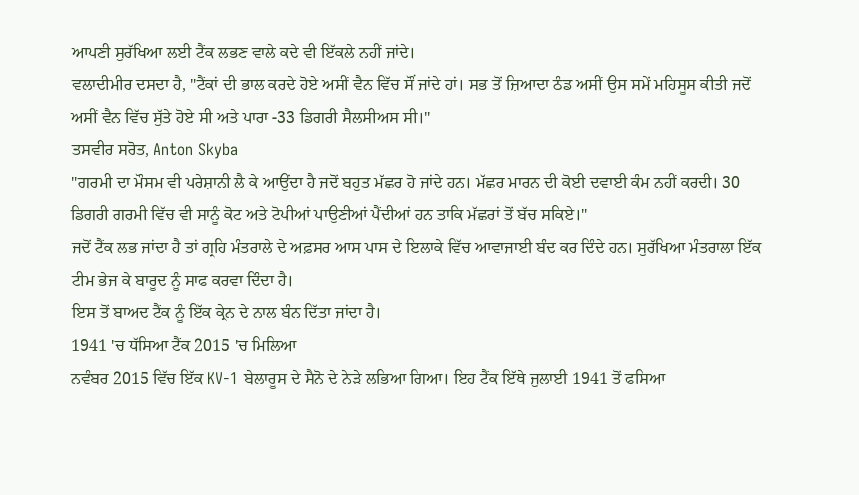ਆਪਣੀ ਸੁਰੱਖਿਆ ਲਈ ਟੈਂਕ ਲਭਣ ਵਾਲੇ ਕਦੇ ਵੀ ਇੱਕਲੇ ਨਹੀਂ ਜਾਂਦੇ।
ਵਲਾਦੀਮੀਰ ਦਸਦਾ ਹੈ, "ਟੈਂਕਾਂ ਦੀ ਭਾਲ ਕਰਦੇ ਹੋਏ ਅਸੀਂ ਵੈਨ ਵਿੱਚ ਸੌਂ ਜਾਂਦੇ ਹਾਂ। ਸਭ ਤੋਂ ਜ਼ਿਆਦਾ ਠੰਡ ਅਸੀਂ ਉਸ ਸਮੇਂ ਮਹਿਸੂਸ ਕੀਤੀ ਜਦੋਂ ਅਸੀਂ ਵੈਨ ਵਿੱਚ ਸੁੱਤੇ ਹੋਏ ਸੀ ਅਤੇ ਪਾਰਾ -33 ਡਿਗਰੀ ਸੈਲਸੀਅਸ ਸੀ।"
ਤਸਵੀਰ ਸਰੋਤ, Anton Skyba
"ਗਰਮੀ ਦਾ ਮੌਸਮ ਵੀ ਪਰੇਸ਼ਾਨੀ ਲੈ ਕੇ ਆਉਂਦਾ ਹੈ ਜਦੋਂ ਬਹੁਤ ਮੱਛਰ ਹੋ ਜਾਂਦੇ ਹਨ। ਮੱਛਰ ਮਾਰਨ ਦੀ ਕੋਈ ਦਵਾਈ ਕੰਮ ਨਹੀਂ ਕਰਦੀ। 30 ਡਿਗਰੀ ਗਰਮੀ ਵਿੱਚ ਵੀ ਸਾਨੂੰ ਕੋਟ ਅਤੇ ਟੋਪੀਆਂ ਪਾਉਣੀਆਂ ਪੈਂਦੀਆਂ ਹਨ ਤਾਕਿ ਮੱਛਰਾਂ ਤੋਂ ਬੱਚ ਸਕਿਏ।"
ਜਦੋਂ ਟੈਂਕ ਲਭ ਜਾਂਦਾ ਹੈ ਤਾਂ ਗ੍ਰਹਿ ਮੰਤਰਾਲੇ ਦੇ ਅਫ਼ਸਰ ਆਸ ਪਾਸ ਦੇ ਇਲਾਕੇ ਵਿੱਚ ਆਵਾਜਾਈ ਬੰਦ ਕਰ ਦਿੰਦੇ ਹਨ। ਸੁਰੱਖਿਆ ਮੰਤਰਾਲਾ ਇੱਕ ਟੀਮ ਭੇਜ ਕੇ ਬਾਰੂਦ ਨੂੰ ਸਾਫ ਕਰਵਾ ਦਿੰਦਾ ਹੈ।
ਇਸ ਤੋਂ ਬਾਅਦ ਟੈਂਕ ਨੂੰ ਇੱਕ ਕ੍ਰੇਨ ਦੇ ਨਾਲ ਬੰਨ ਦਿੱਤਾ ਜਾਂਦਾ ਹੈ।
1941 'ਚ ਧੱਸਿਆ ਟੈਂਕ 2015 'ਚ ਮਿਲਿਆ
ਨਵੰਬਰ 2015 ਵਿੱਚ ਇੱਕ KV-1 ਬੇਲਾਰੂਸ ਦੇ ਸੈਨੋ ਦੇ ਨੇੜੇ ਲਭਿਆ ਗਿਆ। ਇਹ ਟੈਂਕ ਇੱਥੇ ਜੁਲਾਈ 1941 ਤੋਂ ਫਸਿਆ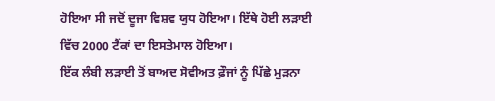ਹੋਇਆ ਸੀ ਜਦੋਂ ਦੂਜਾ ਵਿਸ਼ਵ ਯੁਧ ਹੋਇਆ। ਇੱਥੇ ਹੋਈ ਲੜਾਈ ਵਿੱਚ 2000 ਟੈਂਕਾਂ ਦਾ ਇਸਤੇਮਾਲ ਹੋਇਆ।
ਇੱਕ ਲੰਬੀ ਲੜਾਈ ਤੋਂ ਬਾਅਦ ਸੋਵੀਅਤ ਫ਼ੌਜਾਂ ਨੂੰ ਪਿੱਛੇ ਮੁੜਨਾ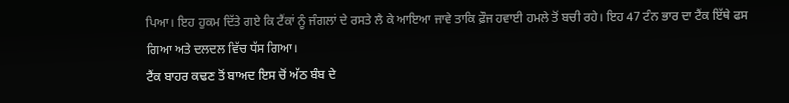ਪਿਆ। ਇਹ ਹੁਕਮ ਦਿੱਤੇ ਗਏ ਕਿ ਟੈਂਕਾਂ ਨੂੰ ਜੰਗਲਾਂ ਦੇ ਰਸਤੇ ਲੈ ਕੇ ਆਇਆ ਜਾਵੇ ਤਾਕਿ ਫ਼ੌਜ ਹਵਾਈ ਹਮਲੇ ਤੋਂ ਬਚੀ ਰਹੇ। ਇਹ 47 ਟੰਨ ਭਾਰ ਦਾ ਟੈਂਕ ਇੱਥੇ ਫਸ ਗਿਆ ਅਤੇ ਦਲਦਲ ਵਿੱਚ ਧੱਸ ਗਿਆ।
ਟੈਂਕ ਬਾਹਰ ਕਢਣ ਤੋਂ ਬਾਅਦ ਇਸ ਚੋਂ ਅੱਠ ਬੰਬ ਦੇ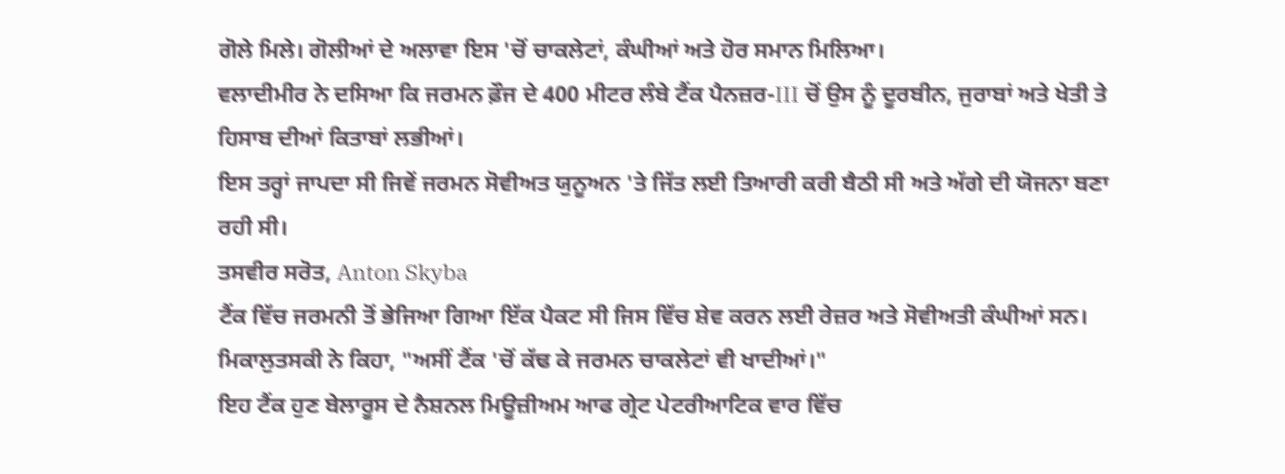ਗੋਲੇ ਮਿਲੇ। ਗੋਲੀਆਂ ਦੇ ਅਲਾਵਾ ਇਸ 'ਚੋਂ ਚਾਕਲੇਟਾਂ, ਕੰਘੀਆਂ ਅਤੇ ਹੋਰ ਸਮਾਨ ਮਿਲਿਆ।
ਵਲਾਦੀਮੀਰ ਨੇ ਦਸਿਆ ਕਿ ਜਰਮਨ ਫ਼ੌਜ ਦੇ 400 ਮੀਟਰ ਲੰਬੇ ਟੈਂਕ ਪੈਨਜ਼ਰ-III ਚੋਂ ਉਸ ਨੂੰ ਦੂਰਬੀਨ, ਜੁਰਾਬਾਂ ਅਤੇ ਖੇਤੀ ਤੇ ਹਿਸਾਬ ਦੀਆਂ ਕਿਤਾਬਾਂ ਲਭੀਆਂ।
ਇਸ ਤਰ੍ਹਾਂ ਜਾਪਦਾ ਸੀ ਜਿਵੇਂ ਜਰਮਨ ਸੋਵੀਅਤ ਯੁਨੂਅਨ 'ਤੇ ਜਿੱਤ ਲਈ ਤਿਆਰੀ ਕਰੀ ਬੈਠੀ ਸੀ ਅਤੇ ਅੱਗੇ ਦੀ ਯੋਜਨਾ ਬਣਾ ਰਹੀ ਸੀ।
ਤਸਵੀਰ ਸਰੋਤ, Anton Skyba
ਟੈਂਕ ਵਿੱਚ ਜਰਮਨੀ ਤੋਂ ਭੇਜਿਆ ਗਿਆ ਇੱਕ ਪੈਕਟ ਸੀ ਜਿਸ ਵਿੱਚ ਸ਼ੇਵ ਕਰਨ ਲਈ ਰੇਜ਼ਰ ਅਤੇ ਸੋਵੀਅਤੀ ਕੰਘੀਆਂ ਸਨ।
ਮਿਕਾਲੁਤਸਕੀ ਨੇ ਕਿਹਾ, "ਅਸੀਂ ਟੈਂਕ 'ਚੋਂ ਕੱਢ ਕੇ ਜਰਮਨ ਚਾਕਲੇਟਾਂ ਵੀ ਖਾਦੀਆਂ।"
ਇਹ ਟੈਂਕ ਹੁਣ ਬੇਲਾਰੂਸ ਦੇ ਨੈਸ਼ਨਲ ਮਿਊਜ਼ੀਅਮ ਆਫ ਗ੍ਰੇਟ ਪੇਟਰੀਆਟਿਕ ਵਾਰ ਵਿੱਚ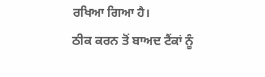ਰਖਿਆ ਗਿਆ ਹੈ।
ਠੀਕ ਕਰਨ ਤੋਂ ਬਾਅਦ ਟੈਂਕਾਂ ਨੂੰ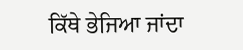ਕਿੱਥੇ ਭੇਜਿਆ ਜਾਂਦਾ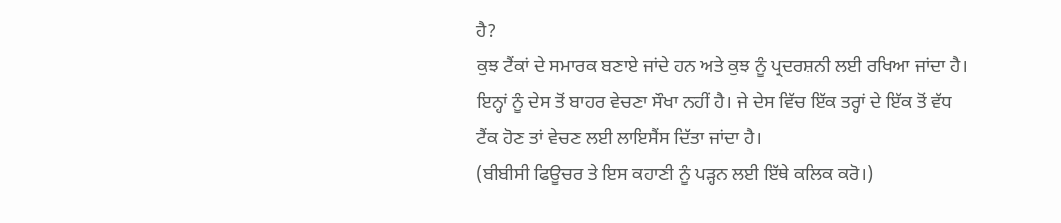ਹੈ?
ਕੁਝ ਟੈਂਕਾਂ ਦੇ ਸਮਾਰਕ ਬਣਾਏ ਜਾਂਦੇ ਹਨ ਅਤੇ ਕੁਝ ਨੂੰ ਪ੍ਰਦਰਸ਼ਨੀ ਲਈ ਰਖਿਆ ਜਾਂਦਾ ਹੈ।
ਇਨ੍ਹਾਂ ਨੂੰ ਦੇਸ ਤੋਂ ਬਾਹਰ ਵੇਚਣਾ ਸੌਖਾ ਨਹੀਂ ਹੈ। ਜੇ ਦੇਸ ਵਿੱਚ ਇੱਕ ਤਰ੍ਹਾਂ ਦੇ ਇੱਕ ਤੋਂ ਵੱਧ ਟੈਂਕ ਹੋਣ ਤਾਂ ਵੇਚਣ ਲਈ ਲਾਇਸੈਂਸ ਦਿੱਤਾ ਜਾਂਦਾ ਹੈ।
(ਬੀਬੀਸੀ ਫਿਊਚਰ ਤੇ ਇਸ ਕਹਾਣੀ ਨੂੰ ਪੜ੍ਹਨ ਲਈ ਇੱਥੇ ਕਲਿਕ ਕਰੋ।)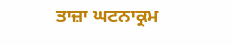ਤਾਜ਼ਾ ਘਟਨਾਕ੍ਰਮ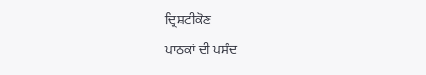ਦ੍ਰਿਸ਼ਟੀਕੋਣ
ਪਾਠਕਾਂ ਦੀ ਪਸੰਦ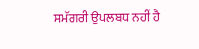ਸਮੱਗਰੀ ਉਪਲਬਧ ਨਹੀਂ ਹੈ